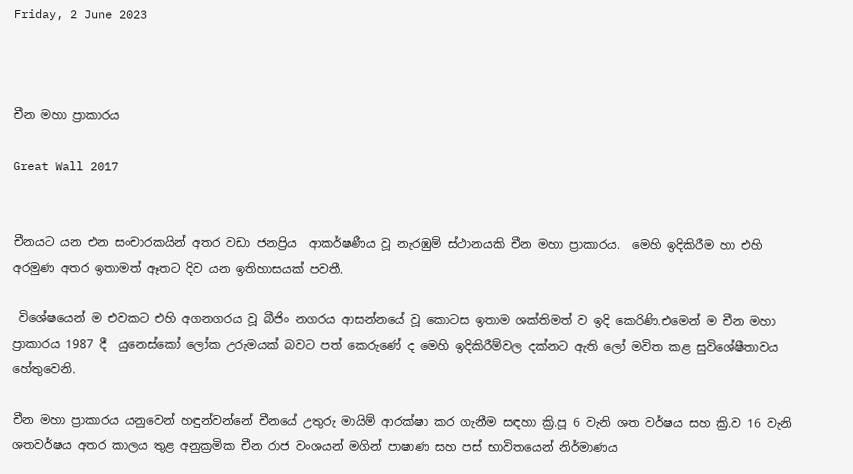Friday, 2 June 2023



චීන මහා ප්‍රාකාරය

Great Wall 2017


චීනයට යන එන සංචාරකයින් අතර වඩා ජනප්‍රිය  ආකර්ෂණීය වූ නැරඹුම් ස්ථානයකි චීන මහා ප්‍රාකාරය.  මෙහි ඉදිකිරීම හා එහි අරමුණ අතර ඉතාමත් ඈතට දිව යන ඉතිහාසයක් පවතී.

 විශේෂයෙන් ම එවකට එහි අගනගරය වූ බීජිං නගරය ආසන්නයේ වූ කොටස ඉතාම ශක්තිමත් ව ඉදි කෙරිණි.එමෙන් ම චීන මහා ප්‍රාකාරය 1987 දී  යුනෙස්කෝ ලෝක උරුමයක් බවට පත් කෙරුණේ ද මෙහි ඉදිකිරීම්වල දක්නට ඇති ලෝ මවිත කළ සුවිශේෂීතාවය හේතුවෙනි.

චීන මහා ප්‍රාකාරය යනුවෙන් හඳුන්වන්නේ චීනයේ උතුරු මායිම් ආරක්ෂා කර ගැනීම සඳහා ක්‍රි.පූ 6 වැනි ශත වර්ෂය සහ ක්‍රි.ව 16 වැනි ශතවර්ෂය අතර කාලය තුළ අනුක්‍රමික චීන රාජ වංශයන් මගින් පාෂාණ සහ පස් භාවිතයෙන් නිර්මාණය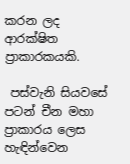කරන ලද ආරක්ෂිත ප්‍රාකාරකයකි.

 පස්වැනි සියවසේ පටන් චීන මහා ප්‍රාකාරය ලෙස හැඳින්වෙන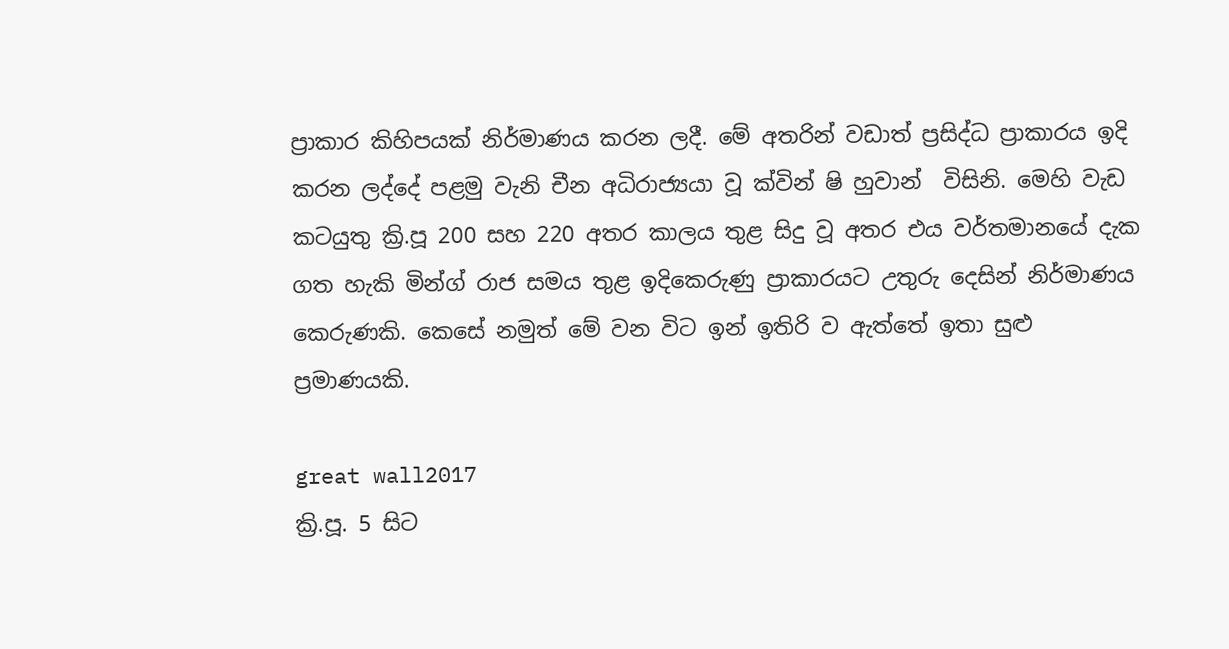ප්‍රාකාර කිහිපයක් නිර්මාණය කරන ලදී. මේ අතරින් වඩාත් ප්‍රසිද්ධ ප්‍රාකාරය ඉදි කරන ලද්දේ පළමු වැනි චීන අධිරාජ්‍යයා වූ ක්වින් ෂි හුවාන්  විසිනි. මෙහි වැඩ කටයුතු ක්‍රි.පූ 200 සහ 220 අතර කාලය තුළ සිදු වූ අතර එය වර්තමානයේ දැක ගත හැකි මින්ග් රාජ සමය තුළ ඉදිකෙරුණු ප්‍රාකාරයට උතුරු දෙසින් නිර්මාණය කෙරුණකි. කෙසේ නමුත් මේ වන විට ඉන් ඉතිරි ව ඇත්තේ ඉතා සුළු ප්‍රමාණයකි.

great wall2017
ක්‍රි.පූ. 5 සිට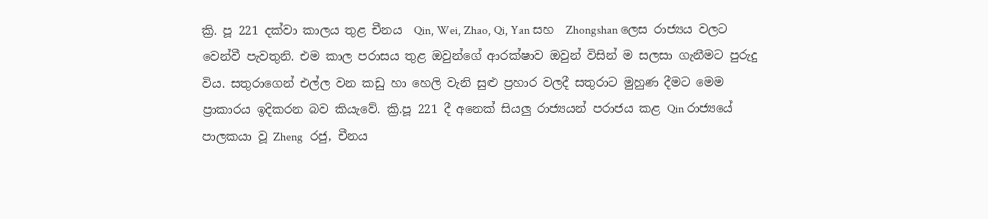ක්‍රි. පූ 221 දක්වා කාලය තුළ චීනය  Qin, Wei, Zhao, Qi, Yan සහ  Zhongshan ලෙස රාජ්‍යය වලට වෙන්වී පැවතුනි. එම කාල පරාසය තුළ ඔවුන්ගේ ආරක්ෂාව ඔවුන් විසින් ම සලසා ගැනීමට පුරුදු විය. සතුරාගෙන් එල්ල වන කඩු හා හෙලි වැනි සුළු ප්‍රහාර වලදී සතුරාට මුහුණ දීමට මෙම ප්‍රාකාරය ඉදිකරන බව කියැවේ. ක්‍රි.පූ 221 දී අනෙක් සියලු රාජ්‍යයන් පරාජය කළ Qin රාජ්‍යයේ පාලකයා වූ Zheng  රජු, චීනය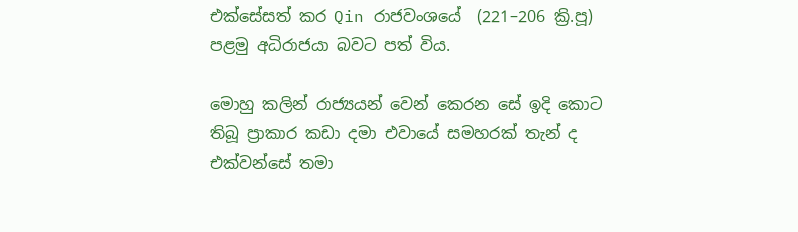එක්සේසත් කර Qin රාජවංශයේ  (221–206 ක්‍රි.පූ) පළමු අධිරාජයා බවට පත් විය.

මොහු කලින් රාජ්‍යයන් වෙන් කෙරන සේ ඉදි කොට තිබූ ප්‍රාකාර කඩා දමා එවායේ සමහරක් තැන් ද එක්වන්සේ තමා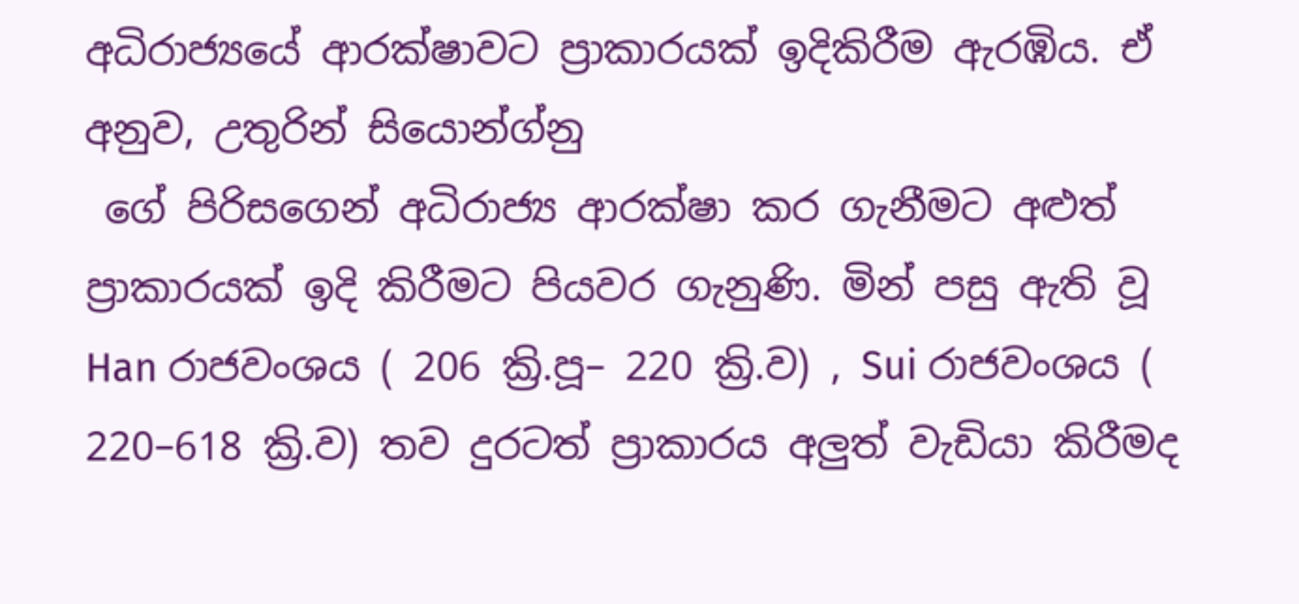අධිරාජ්‍යයේ ආරක්ෂාවට ප්‍රාකාරයක් ඉදිකිරීම ඇරඹිය. ඒ අනුව, උතුරින් සියොන්ග්නු
 ගේ පිරිසගෙන් අධිරාජ්‍ය ආරක්ෂා කර ගැනීමට අළුත් ප්‍රාකාරයක් ඉදි කිරීමට පියවර ගැනුණි. මින් පසු ඇති වූ Han රාජවංශය ( 206 ක්‍රි.පූ– 220 ක්‍රි.ව) , Sui රාජවංශය ( 220–618 ක්‍රි.ව) තව දුරටත් ප්‍රාකාරය අලුත් වැඩියා කිරීමද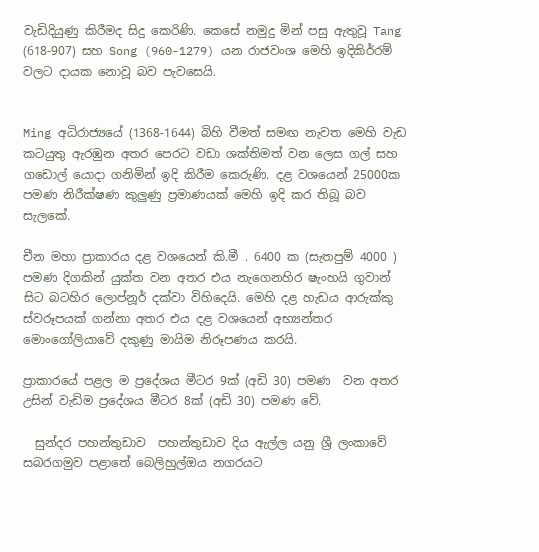වැඩිදියුණු කිරීමද සිදු කෙරිණි. කෙසේ නමුදු මින් පසු ඇතුවූ Tang (618-907) සහ Song (960-1279) යන රාජවංශ මෙහි ඉදිකිර්‍රම් වලට දායක නොවූ බව පැවසෙයි.


Ming අධිරාජ්‍යයේ (1368-1644) බිහි වීමත් සමඟ නැවත මෙහි වැඩ කටයුතු ඇරඹුන අතර පෙරට වඩා ශක්තිමත් වන ලෙස ගල් සහ ගඩොල් යොදා ගනිමින් ඉදි කිරීම කෙරුණි. දළ වශයෙන් 25000ක පමණ නිරීක්ෂණ කුලුණු ප්‍රමාණයක් මෙහි ඉදි කර තිබූ බව සැලකේ.

චීන මහා ප්‍රාකාරය දළ වශයෙන් කි.මී . 6400 ක (සැතපුම් 4000 ) පමණ දිගකින් යුක්ත වන අතර එය නැගෙනහිර ෂැංහයි ගුවාන් සිට බටහිර ලොප්නූර් දක්වා විහිදෙයි. මෙහි දළ හැඩය ආරුක්කු ස්වරූපයක් ගන්නා අතර එය දළ වශයෙන් අභ්‍යන්තර මොංගෝලියාවේ දකුණු මායිම නිරූපණය කරයි.

ප්‍රාකාරයේ පළල ම ප්‍රදේශය මීටර 9ක් (අඩි 30) පමණ  වන අතර උසින් වැඩිම ප්‍රදේශය මීටර 8ක් (අඩි 30) පමණ වේ.

  සුන්දර පහන්තුඩාව  පහන්තුඩාව දිය ඇල්ල යනු ශ්‍රී ලංකාවේ සබරගමුව පළාතේ බෙලිහුල්ඔය නගරයට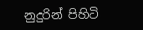නුදුරින් පිහිටි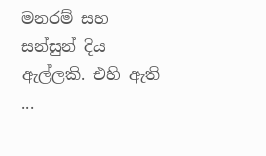මනරම් සහ සන්සුන් දිය ඇල්ලකි. එහි ඇති ...